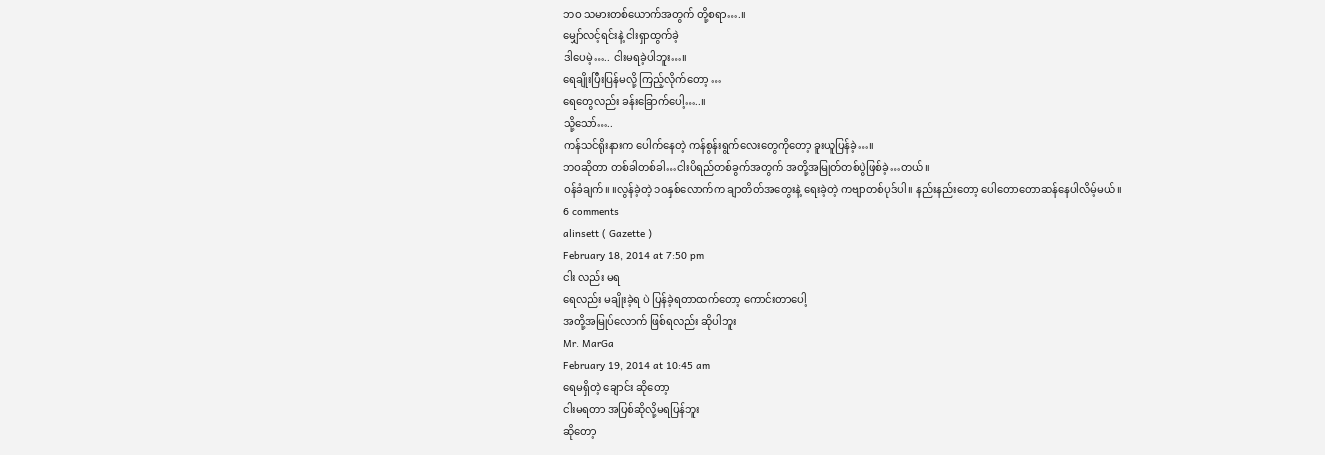ဘဝ သမားတစ်ယောက်အတွက် တို့စရာ….။
မျှော်လင့်ရင်းနဲ့ ငါးရှာထွက်ခဲ့
ဒါပေမဲ့….. ငါးမရခဲ့ပါဘူး…။
ရေချိုးပြီးပြန်မလို့ ကြည့်လိုက်တော့ …
ရေတွေလည်း ခန်းခြောက်ပေါ့…..။
သို့သော်…..
ကန်သင်ရိုးနားက ပေါက်နေတဲ့ ကန်စွန်းရွက်လေးတွေကိုတော့ ခူးယူပြန်ခဲ့…။
ဘဝဆိုတာ တစ်ခါတစ်ခါ…ငါးပိရည်တစ်ခွက်အတွက် အတို့အမြုတ်တစ်ပွဲဖြစ်ခဲ့…တယ်။
ဝန်ခံချက်။ ။လွန်ခဲ့တဲ့ ၁ဝနှစ်လောက်က ချာတိတ်အတွေးနဲ့ ရေးခဲ့တဲ့ ကဗျာတစ်ပုဒ်ပါ။ နည်းနည်းတော့ ပေါတောတောဆန်နေပါလိမ့်မယ်။
6 comments
alinsett ( Gazette )
February 18, 2014 at 7:50 pm
ငါး လည်း မရ
ရေလည်း မချိုးခဲ့ရ ပဲ ပြန်ခဲ့ရတာထက်တော့ ကောင်းတာပေါ့
အတို့အမြုပ်လောက် ဖြစ်ရလည်း ဆိုပါဘူး
Mr. MarGa
February 19, 2014 at 10:45 am
ရေမရှိတဲ့ ချောင်း ဆိုတော့
ငါးမရတာ အပြစ်ဆိုလို့မရပြန်ဘူး
ဆိုတော့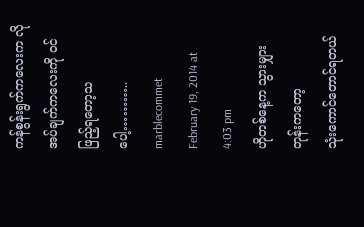ကန်စွန်းရွက်ကလေးက လိုအပ်ချက်ကလေးကို ဝင် ဖြည့်ရတော့သပေါ့………..
marblecommet
February 19, 2014 at 4:03 pm
ဟိုတစ်နေ့က သွားမျှားတုန်းကတော့
သုံးကောင်တောင်ရတယ်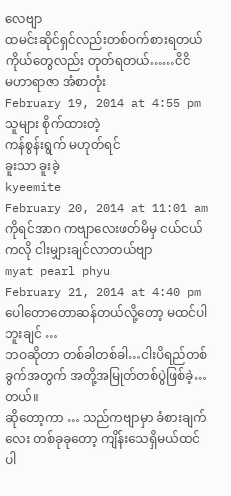လေဗျာ
ထမင်းဆိုင်ရှင်လည်းတစ်ဝက်စားရတယ်
ကိုယ်တွေလည်း တုတ်ရတယ်……ငိငိ
မဟာရာဇာ အံစာတုံး
February 19, 2014 at 4:55 pm
သူများ စိုက်ထားတဲ့
ကန်စွန်းရွက် မဟုတ်ရင်
ခူးသာ ခူးခဲ့
kyeemite
February 20, 2014 at 11:01 am
ကိုရင်အာဂ ကဗျာလေးဖတ်မိမှ ငယ်ငယ်ကလို ငါးမျှားချင်လာတယ်ဗျာ
myat pearl phyu
February 21, 2014 at 4:40 pm
ပေါတောတောဆန်တယ်လို့တော့ မထင်ပါဘူးချင် …
ဘဝဆိုတာ တစ်ခါတစ်ခါ…ငါးပိရည်တစ်ခွက်အတွက် အတို့အမြုတ်တစ်ပွဲဖြစ်ခဲ့…တယ်။
ဆိုတော့ကာ … သည်ကဗျာမှာ ခံစားချက်လေး တစ်ခုခုတော့ ကျိန်းသေရှိမယ်ထင်ပါ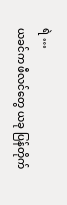ရဲ …
ယခင်က ဖီလင်တွေ ယခု ပြန်တိုက်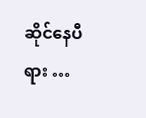ဆိုင်နေပီရား …